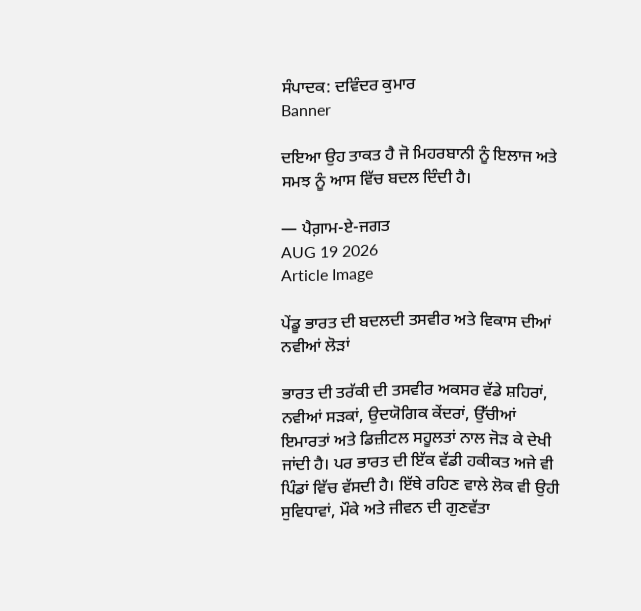ਸੰਪਾਦਕ: ਦਵਿੰਦਰ ਕੁਮਾਰ
Banner

ਦਇਆ ਉਹ ਤਾਕਤ ਹੈ ਜੋ ਮਿਹਰਬਾਨੀ ਨੂੰ ਇਲਾਜ ਅਤੇ ਸਮਝ ਨੂੰ ਆਸ ਵਿੱਚ ਬਦਲ ਦਿੰਦੀ ਹੈ।

— ਪੈਗ਼ਾਮ-ਏ-ਜਗਤ
AUG 19 2026
Article Image

ਪੇਂਡੂ ਭਾਰਤ ਦੀ ਬਦਲਦੀ ਤਸਵੀਰ ਅਤੇ ਵਿਕਾਸ ਦੀਆਂ ਨਵੀਆਂ ਲੋੜਾਂ

ਭਾਰਤ ਦੀ ਤਰੱਕੀ ਦੀ ਤਸਵੀਰ ਅਕਸਰ ਵੱਡੇ ਸ਼ਹਿਰਾਂ, ਨਵੀਆਂ ਸੜਕਾਂ, ਉਦਯੋਗਿਕ ਕੇਂਦਰਾਂ, ਉੱਚੀਆਂ ਇਮਾਰਤਾਂ ਅਤੇ ਡਿਜ਼ੀਟਲ ਸਹੂਲਤਾਂ ਨਾਲ ਜੋੜ ਕੇ ਦੇਖੀ ਜਾਂਦੀ ਹੈ। ਪਰ ਭਾਰਤ ਦੀ ਇੱਕ ਵੱਡੀ ਹਕੀਕਤ ਅਜੇ ਵੀ ਪਿੰਡਾਂ ਵਿੱਚ ਵੱਸਦੀ ਹੈ। ਇੱਥੇ ਰਹਿਣ ਵਾਲੇ ਲੋਕ ਵੀ ਉਹੀ ਸੁਵਿਧਾਵਾਂ, ਮੌਕੇ ਅਤੇ ਜੀਵਨ ਦੀ ਗੁਣਵੱਤਾ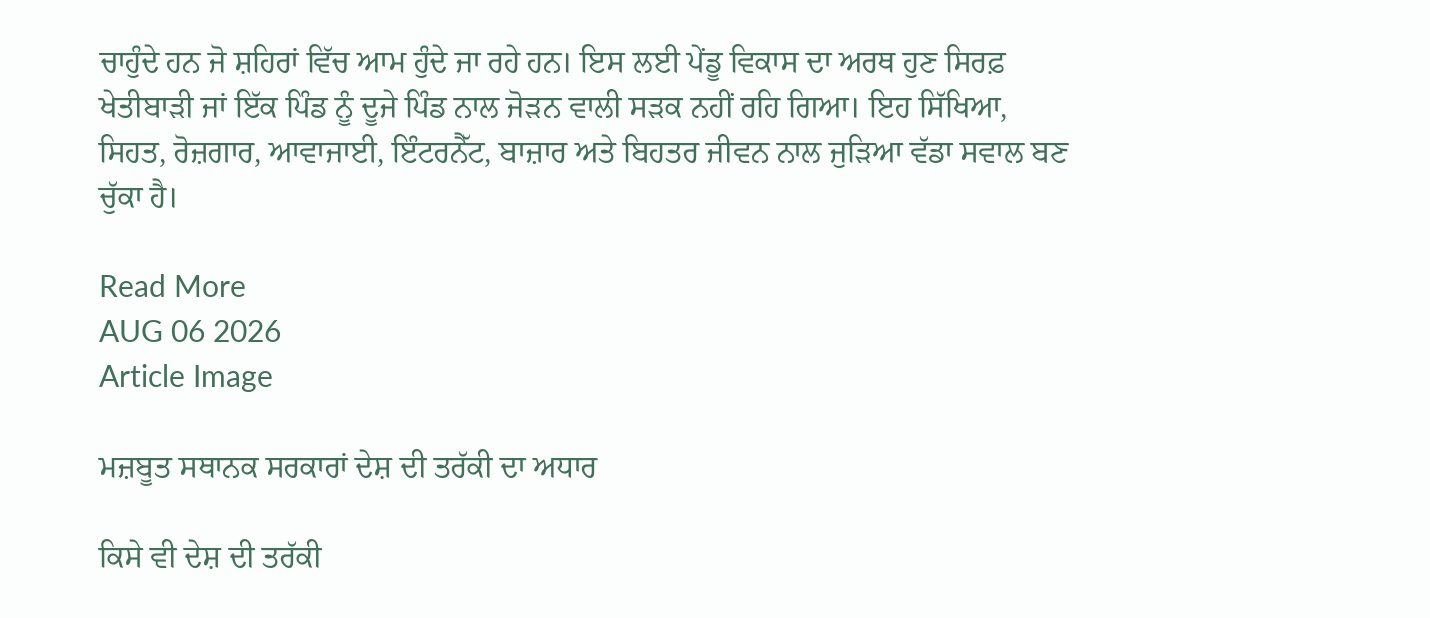ਚਾਹੁੰਦੇ ਹਨ ਜੋ ਸ਼ਹਿਰਾਂ ਵਿੱਚ ਆਮ ਹੁੰਦੇ ਜਾ ਰਹੇ ਹਨ। ਇਸ ਲਈ ਪੇਂਡੂ ਵਿਕਾਸ ਦਾ ਅਰਥ ਹੁਣ ਸਿਰਫ਼ ਖੇਤੀਬਾੜੀ ਜਾਂ ਇੱਕ ਪਿੰਡ ਨੂੰ ਦੂਜੇ ਪਿੰਡ ਨਾਲ ਜੋੜਨ ਵਾਲੀ ਸੜਕ ਨਹੀਂ ਰਹਿ ਗਿਆ। ਇਹ ਸਿੱਖਿਆ, ਸਿਹਤ, ਰੋਜ਼ਗਾਰ, ਆਵਾਜਾਈ, ਇੰਟਰਨੈੱਟ, ਬਾਜ਼ਾਰ ਅਤੇ ਬਿਹਤਰ ਜੀਵਨ ਨਾਲ ਜੁੜਿਆ ਵੱਡਾ ਸਵਾਲ ਬਣ ਚੁੱਕਾ ਹੈ।

Read More
AUG 06 2026
Article Image

ਮਜ਼ਬੂਤ ਸਥਾਨਕ ਸਰਕਾਰਾਂ ਦੇਸ਼ ਦੀ ਤਰੱਕੀ ਦਾ ਅਧਾਰ

ਕਿਸੇ ਵੀ ਦੇਸ਼ ਦੀ ਤਰੱਕੀ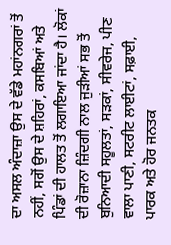ਦਾ ਅਸਲ ਅੰਦਾਜ਼ਾ ਉਸ ਦੇ ਵੱਡੇ ਮਹਾਂਨਗਰਾਂ ਤੋਂ ਨਹੀਂ, ਸਗੋਂ ਉਸ ਦੇ ਸ਼ਹਿਰਾਂ, ਕਸਬਿਆਂ ਅਤੇ ਪਿੰਡਾਂ ਦੀ ਹਾਲਤ ਤੋਂ ਲਗਾਇਆ ਜਾਂਦਾ ਹੈ। ਲੋਕਾਂ ਦੀ ਰੋਜ਼ਾਨਾ ਜ਼ਿੰਦਗੀ ਨਾਲ ਜੁੜੀਆਂ ਸਭ ਤੋਂ ਬੁਨਿਆਦੀ ਸਹੂਲਤਾਂ, ਸੜਕਾਂ, ਸੀਵਰੇਜ, ਪੀਣ ਵਾਲਾ ਪਾਣੀ, ਸਟਰੀਟ ਲਾਈਟਾਂ, ਸਫ਼ਾਈ, ਪਾਰਕ ਅਤੇ ਹੋਰ ਜਨਤਕ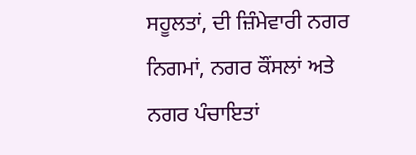ਸਹੂਲਤਾਂ, ਦੀ ਜ਼ਿੰਮੇਵਾਰੀ ਨਗਰ ਨਿਗਮਾਂ, ਨਗਰ ਕੌਂਸਲਾਂ ਅਤੇ ਨਗਰ ਪੰਚਾਇਤਾਂ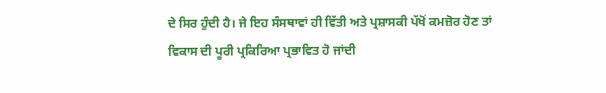ਦੇ ਸਿਰ ਹੁੰਦੀ ਹੈ। ਜੇ ਇਹ ਸੰਸਥਾਵਾਂ ਹੀ ਵਿੱਤੀ ਅਤੇ ਪ੍ਰਸ਼ਾਸਕੀ ਪੱਖੋਂ ਕਮਜ਼ੋਰ ਹੋਣ ਤਾਂ ਵਿਕਾਸ ਦੀ ਪੂਰੀ ਪ੍ਰਕਿਰਿਆ ਪ੍ਰਭਾਵਿਤ ਹੋ ਜਾਂਦੀ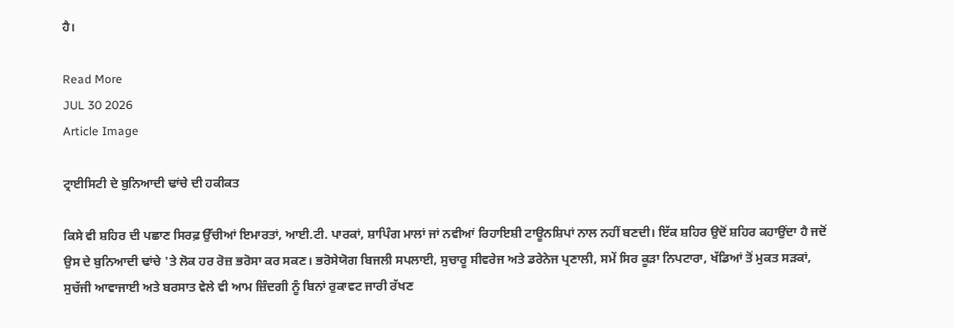ਹੈ।

Read More
JUL 30 2026
Article Image

ਟ੍ਰਾਈਸਿਟੀ ਦੇ ਬੁਨਿਆਦੀ ਢਾਂਚੇ ਦੀ ਹਕੀਕਤ

ਕਿਸੇ ਵੀ ਸ਼ਹਿਰ ਦੀ ਪਛਾਣ ਸਿਰਫ਼ ਉੱਚੀਆਂ ਇਮਾਰਤਾਂ, ਆਈ.ਟੀ. ਪਾਰਕਾਂ, ਸ਼ਾਪਿੰਗ ਮਾਲਾਂ ਜਾਂ ਨਵੀਆਂ ਰਿਹਾਇਸ਼ੀ ਟਾਊਨਸ਼ਿਪਾਂ ਨਾਲ ਨਹੀਂ ਬਣਦੀ। ਇੱਕ ਸ਼ਹਿਰ ਉਦੋਂ ਸ਼ਹਿਰ ਕਹਾਉਂਦਾ ਹੈ ਜਦੋਂ ਉਸ ਦੇ ਬੁਨਿਆਦੀ ਢਾਂਚੇ 'ਤੇ ਲੋਕ ਹਰ ਰੋਜ਼ ਭਰੋਸਾ ਕਰ ਸਕਣ। ਭਰੋਸੇਯੋਗ ਬਿਜਲੀ ਸਪਲਾਈ, ਸੁਚਾਰੂ ਸੀਵਰੇਜ ਅਤੇ ਡਰੇਨੇਜ ਪ੍ਰਣਾਲੀ, ਸਮੇਂ ਸਿਰ ਕੂੜਾ ਨਿਪਟਾਰਾ, ਖੱਡਿਆਂ ਤੋਂ ਮੁਕਤ ਸੜਕਾਂ, ਸੁਚੱਜੀ ਆਵਾਜਾਈ ਅਤੇ ਬਰਸਾਤ ਵੇਲੇ ਵੀ ਆਮ ਜ਼ਿੰਦਗੀ ਨੂੰ ਬਿਨਾਂ ਰੁਕਾਵਟ ਜਾਰੀ ਰੱਖਣ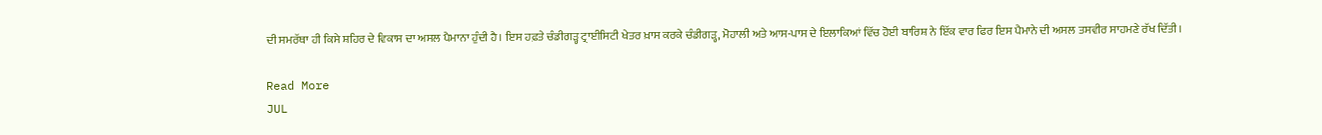ਦੀ ਸਮਰੱਥਾ ਹੀ ਕਿਸੇ ਸ਼ਹਿਰ ਦੇ ਵਿਕਾਸ ਦਾ ਅਸਲ ਪੈਮਾਨਾ ਹੁੰਦੀ ਹੈ। ਇਸ ਹਫ਼ਤੇ ਚੰਡੀਗੜ੍ਹ ਟ੍ਰਾਈਸਿਟੀ ਖੇਤਰ ਖ਼ਾਸ ਕਰਕੇ ਚੰਡੀਗੜ੍ਹ, ਮੋਹਾਲੀ ਅਤੇ ਆਸ-ਪਾਸ ਦੇ ਇਲਾਕਿਆਂ ਵਿੱਚ ਹੋਈ ਬਾਰਿਸ਼ ਨੇ ਇੱਕ ਵਾਰ ਫਿਰ ਇਸ ਪੈਮਾਨੇ ਦੀ ਅਸਲ ਤਸਵੀਰ ਸਾਹਮਣੇ ਰੱਖ ਦਿੱਤੀ।

Read More
JUL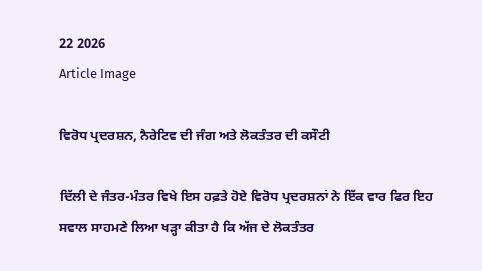22 2026
Article Image

ਵਿਰੋਧ ਪ੍ਰਦਰਸ਼ਨ, ਨੈਰੇਟਿਵ ਦੀ ਜੰਗ ਅਤੇ ਲੋਕਤੰਤਰ ਦੀ ਕਸੌਟੀ

ਦਿੱਲੀ ਦੇ ਜੰਤਰ-ਮੰਤਰ ਵਿਖੇ ਇਸ ਹਫ਼ਤੇ ਹੋਏ ਵਿਰੋਧ ਪ੍ਰਦਰਸ਼ਨਾਂ ਨੇ ਇੱਕ ਵਾਰ ਫਿਰ ਇਹ ਸਵਾਲ ਸਾਹਮਣੇ ਲਿਆ ਖੜ੍ਹਾ ਕੀਤਾ ਹੈ ਕਿ ਅੱਜ ਦੇ ਲੋਕਤੰਤਰ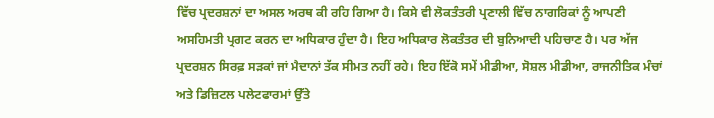ਵਿੱਚ ਪ੍ਰਦਰਸ਼ਨਾਂ ਦਾ ਅਸਲ ਅਰਥ ਕੀ ਰਹਿ ਗਿਆ ਹੈ। ਕਿਸੇ ਵੀ ਲੋਕਤੰਤਰੀ ਪ੍ਰਣਾਲੀ ਵਿੱਚ ਨਾਗਰਿਕਾਂ ਨੂੰ ਆਪਣੀ ਅਸਹਿਮਤੀ ਪ੍ਰਗਟ ਕਰਨ ਦਾ ਅਧਿਕਾਰ ਹੁੰਦਾ ਹੈ। ਇਹ ਅਧਿਕਾਰ ਲੋਕਤੰਤਰ ਦੀ ਬੁਨਿਆਦੀ ਪਹਿਚਾਣ ਹੈ। ਪਰ ਅੱਜ ਪ੍ਰਦਰਸ਼ਨ ਸਿਰਫ਼ ਸੜਕਾਂ ਜਾਂ ਮੈਦਾਨਾਂ ਤੱਕ ਸੀਮਤ ਨਹੀਂ ਰਹੇ। ਇਹ ਇੱਕੋ ਸਮੇਂ ਮੀਡੀਆ, ਸੋਸ਼ਲ ਮੀਡੀਆ, ਰਾਜਨੀਤਿਕ ਮੰਚਾਂ ਅਤੇ ਡਿਜ਼ਿਟਲ ਪਲੇਟਫਾਰਮਾਂ ਉੱਤੇ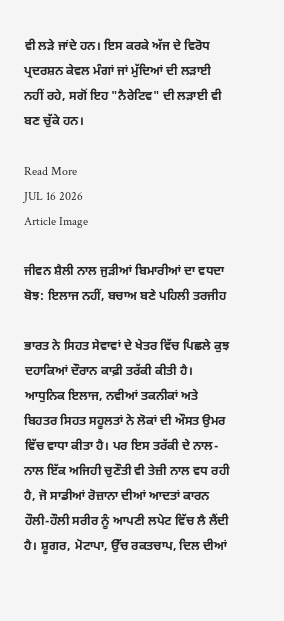ਵੀ ਲੜੇ ਜਾਂਦੇ ਹਨ। ਇਸ ਕਰਕੇ ਅੱਜ ਦੇ ਵਿਰੋਧ ਪ੍ਰਦਰਸ਼ਨ ਕੇਵਲ ਮੰਗਾਂ ਜਾਂ ਮੁੱਦਿਆਂ ਦੀ ਲੜਾਈ ਨਹੀਂ ਰਹੇ, ਸਗੋਂ ਇਹ "ਨੈਰੇਟਿਵ" ਦੀ ਲੜਾਈ ਵੀ ਬਣ ਚੁੱਕੇ ਹਨ।

Read More
JUL 16 2026
Article Image

ਜੀਵਨ ਸ਼ੈਲੀ ਨਾਲ ਜੁੜੀਆਂ ਬਿਮਾਰੀਆਂ ਦਾ ਵਧਦਾ ਬੋਝ: ਇਲਾਜ ਨਹੀਂ, ਬਚਾਅ ਬਣੇ ਪਹਿਲੀ ਤਰਜੀਹ

ਭਾਰਤ ਨੇ ਸਿਹਤ ਸੇਵਾਵਾਂ ਦੇ ਖੇਤਰ ਵਿੱਚ ਪਿਛਲੇ ਕੁਝ ਦਹਾਕਿਆਂ ਦੌਰਾਨ ਕਾਫ਼ੀ ਤਰੱਕੀ ਕੀਤੀ ਹੈ। ਆਧੁਨਿਕ ਇਲਾਜ, ਨਵੀਆਂ ਤਕਨੀਕਾਂ ਅਤੇ ਬਿਹਤਰ ਸਿਹਤ ਸਹੂਲਤਾਂ ਨੇ ਲੋਕਾਂ ਦੀ ਔਸਤ ਉਮਰ ਵਿੱਚ ਵਾਧਾ ਕੀਤਾ ਹੈ। ਪਰ ਇਸ ਤਰੱਕੀ ਦੇ ਨਾਲ-ਨਾਲ ਇੱਕ ਅਜਿਹੀ ਚੁਣੌਤੀ ਵੀ ਤੇਜ਼ੀ ਨਾਲ ਵਧ ਰਹੀ ਹੈ, ਜੋ ਸਾਡੀਆਂ ਰੋਜ਼ਾਨਾ ਦੀਆਂ ਆਦਤਾਂ ਕਾਰਨ ਹੌਲੀ-ਹੌਲੀ ਸਰੀਰ ਨੂੰ ਆਪਣੀ ਲਪੇਟ ਵਿੱਚ ਲੈ ਲੈਂਦੀ ਹੈ। ਸ਼ੂਗਰ, ਮੋਟਾਪਾ, ਉੱਚ ਰਕਤਚਾਪ, ਦਿਲ ਦੀਆਂ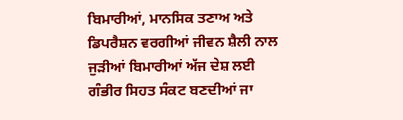ਬਿਮਾਰੀਆਂ, ਮਾਨਸਿਕ ਤਣਾਅ ਅਤੇ ਡਿਪਰੈਸ਼ਨ ਵਰਗੀਆਂ ਜੀਵਨ ਸ਼ੈਲੀ ਨਾਲ ਜੁੜੀਆਂ ਬਿਮਾਰੀਆਂ ਅੱਜ ਦੇਸ਼ ਲਈ ਗੰਭੀਰ ਸਿਹਤ ਸੰਕਟ ਬਣਦੀਆਂ ਜਾ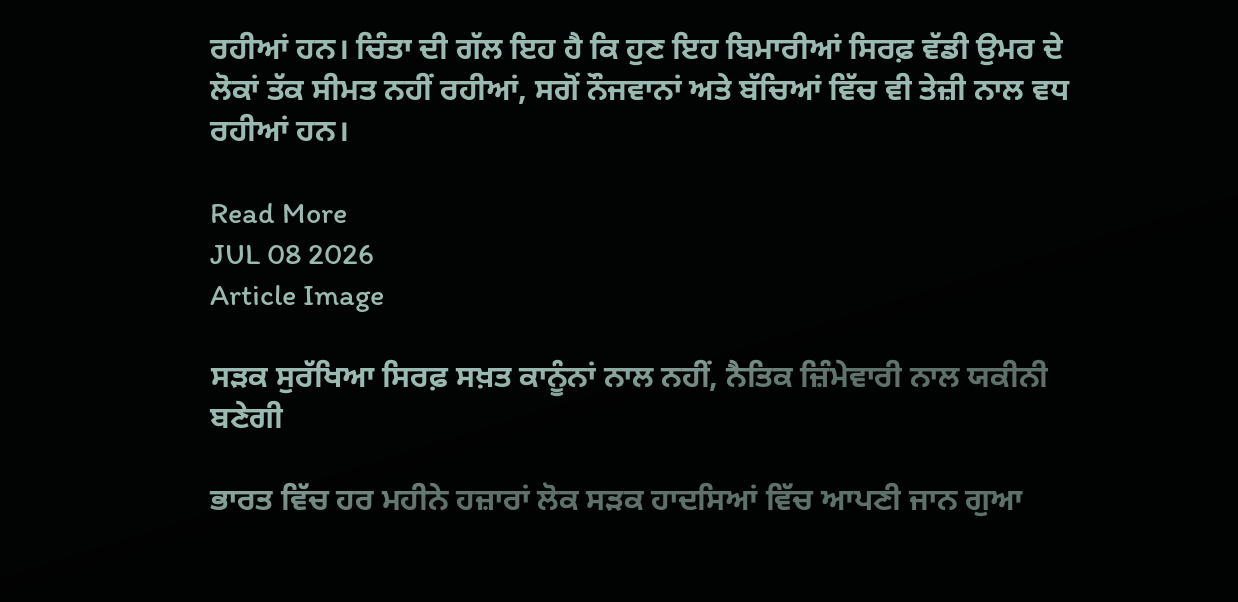ਰਹੀਆਂ ਹਨ। ਚਿੰਤਾ ਦੀ ਗੱਲ ਇਹ ਹੈ ਕਿ ਹੁਣ ਇਹ ਬਿਮਾਰੀਆਂ ਸਿਰਫ਼ ਵੱਡੀ ਉਮਰ ਦੇ ਲੋਕਾਂ ਤੱਕ ਸੀਮਤ ਨਹੀਂ ਰਹੀਆਂ, ਸਗੋਂ ਨੌਜਵਾਨਾਂ ਅਤੇ ਬੱਚਿਆਂ ਵਿੱਚ ਵੀ ਤੇਜ਼ੀ ਨਾਲ ਵਧ ਰਹੀਆਂ ਹਨ।

Read More
JUL 08 2026
Article Image

ਸੜਕ ਸੁਰੱਖਿਆ ਸਿਰਫ਼ ਸਖ਼ਤ ਕਾਨੂੰਨਾਂ ਨਾਲ ਨਹੀਂ, ਨੈਤਿਕ ਜ਼ਿੰਮੇਵਾਰੀ ਨਾਲ ਯਕੀਨੀ ਬਣੇਗੀ

ਭਾਰਤ ਵਿੱਚ ਹਰ ਮਹੀਨੇ ਹਜ਼ਾਰਾਂ ਲੋਕ ਸੜਕ ਹਾਦਸਿਆਂ ਵਿੱਚ ਆਪਣੀ ਜਾਨ ਗੁਆ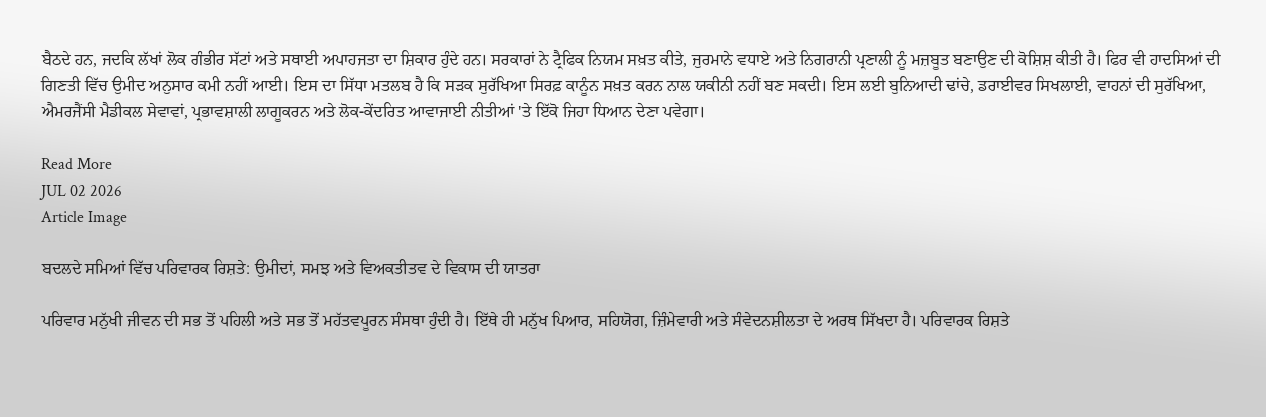ਬੈਠਦੇ ਹਨ, ਜਦਕਿ ਲੱਖਾਂ ਲੋਕ ਗੰਭੀਰ ਸੱਟਾਂ ਅਤੇ ਸਥਾਈ ਅਪਾਹਜਤਾ ਦਾ ਸ਼ਿਕਾਰ ਹੁੰਦੇ ਹਨ। ਸਰਕਾਰਾਂ ਨੇ ਟ੍ਰੈਫਿਕ ਨਿਯਮ ਸਖ਼ਤ ਕੀਤੇ, ਜੁਰਮਾਨੇ ਵਧਾਏ ਅਤੇ ਨਿਗਰਾਨੀ ਪ੍ਰਣਾਲੀ ਨੂੰ ਮਜ਼ਬੂਤ ਬਣਾਉਣ ਦੀ ਕੋਸ਼ਿਸ਼ ਕੀਤੀ ਹੈ। ਫਿਰ ਵੀ ਹਾਦਸਿਆਂ ਦੀ ਗਿਣਤੀ ਵਿੱਚ ਉਮੀਦ ਅਨੁਸਾਰ ਕਮੀ ਨਹੀਂ ਆਈ। ਇਸ ਦਾ ਸਿੱਧਾ ਮਤਲਬ ਹੈ ਕਿ ਸੜਕ ਸੁਰੱਖਿਆ ਸਿਰਫ਼ ਕਾਨੂੰਨ ਸਖ਼ਤ ਕਰਨ ਨਾਲ ਯਕੀਨੀ ਨਹੀਂ ਬਣ ਸਕਦੀ। ਇਸ ਲਈ ਬੁਨਿਆਦੀ ਢਾਂਚੇ, ਡਰਾਈਵਰ ਸਿਖਲਾਈ, ਵਾਹਨਾਂ ਦੀ ਸੁਰੱਖਿਆ, ਐਮਰਜੈਂਸੀ ਮੈਡੀਕਲ ਸੇਵਾਵਾਂ, ਪ੍ਰਭਾਵਸ਼ਾਲੀ ਲਾਗੂਕਰਨ ਅਤੇ ਲੋਕ-ਕੇਂਦਰਿਤ ਆਵਾਜਾਈ ਨੀਤੀਆਂ 'ਤੇ ਇੱਕੋ ਜਿਹਾ ਧਿਆਨ ਦੇਣਾ ਪਵੇਗਾ।

Read More
JUL 02 2026
Article Image

ਬਦਲਦੇ ਸਮਿਆਂ ਵਿੱਚ ਪਰਿਵਾਰਕ ਰਿਸ਼ਤੇ: ਉਮੀਦਾਂ, ਸਮਝ ਅਤੇ ਵਿਅਕਤੀਤਵ ਦੇ ਵਿਕਾਸ ਦੀ ਯਾਤਰਾ

ਪਰਿਵਾਰ ਮਨੁੱਖੀ ਜੀਵਨ ਦੀ ਸਭ ਤੋਂ ਪਹਿਲੀ ਅਤੇ ਸਭ ਤੋਂ ਮਹੱਤਵਪੂਰਨ ਸੰਸਥਾ ਹੁੰਦੀ ਹੈ। ਇੱਥੇ ਹੀ ਮਨੁੱਖ ਪਿਆਰ, ਸਹਿਯੋਗ, ਜ਼ਿੰਮੇਵਾਰੀ ਅਤੇ ਸੰਵੇਦਨਸ਼ੀਲਤਾ ਦੇ ਅਰਥ ਸਿੱਖਦਾ ਹੈ। ਪਰਿਵਾਰਕ ਰਿਸ਼ਤੇ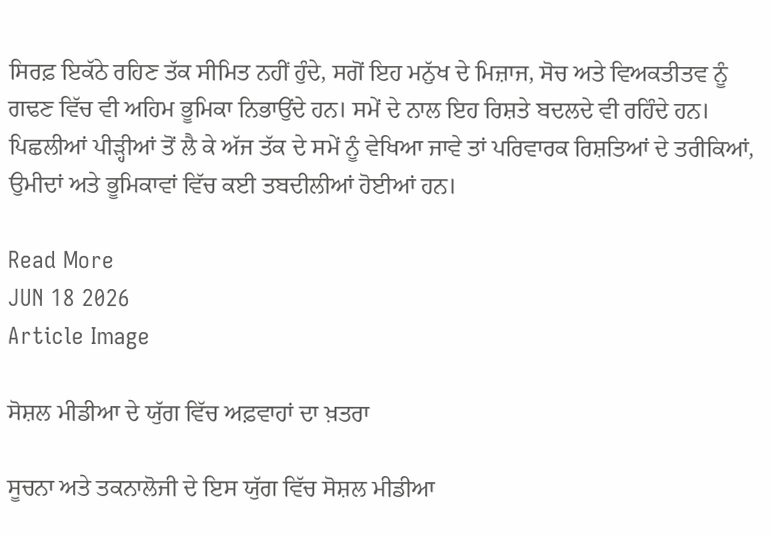ਸਿਰਫ਼ ਇਕੱਠੇ ਰਹਿਣ ਤੱਕ ਸੀਮਿਤ ਨਹੀਂ ਹੁੰਦੇ, ਸਗੋਂ ਇਹ ਮਨੁੱਖ ਦੇ ਮਿਜ਼ਾਜ, ਸੋਚ ਅਤੇ ਵਿਅਕਤੀਤਵ ਨੂੰ ਗਢਣ ਵਿੱਚ ਵੀ ਅਹਿਮ ਭੂਮਿਕਾ ਨਿਭਾਉਂਦੇ ਹਨ। ਸਮੇਂ ਦੇ ਨਾਲ ਇਹ ਰਿਸ਼ਤੇ ਬਦਲਦੇ ਵੀ ਰਹਿੰਦੇ ਹਨ। ਪਿਛਲੀਆਂ ਪੀੜ੍ਹੀਆਂ ਤੋਂ ਲੈ ਕੇ ਅੱਜ ਤੱਕ ਦੇ ਸਮੇਂ ਨੂੰ ਵੇਖਿਆ ਜਾਵੇ ਤਾਂ ਪਰਿਵਾਰਕ ਰਿਸ਼ਤਿਆਂ ਦੇ ਤਰੀਕਿਆਂ, ਉਮੀਦਾਂ ਅਤੇ ਭੂਮਿਕਾਵਾਂ ਵਿੱਚ ਕਈ ਤਬਦੀਲੀਆਂ ਹੋਈਆਂ ਹਨ।

Read More
JUN 18 2026
Article Image

ਸੋਸ਼ਲ ਮੀਡੀਆ ਦੇ ਯੁੱਗ ਵਿੱਚ ਅਫ਼ਵਾਹਾਂ ਦਾ ਖ਼ਤਰਾ

ਸੂਚਨਾ ਅਤੇ ਤਕਨਾਲੋਜੀ ਦੇ ਇਸ ਯੁੱਗ ਵਿੱਚ ਸੋਸ਼ਲ ਮੀਡੀਆ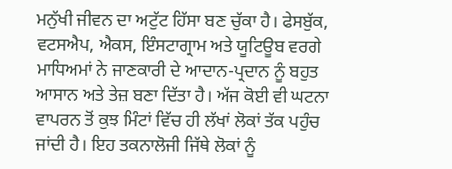ਮਨੁੱਖੀ ਜੀਵਨ ਦਾ ਅਟੁੱਟ ਹਿੱਸਾ ਬਣ ਚੁੱਕਾ ਹੈ। ਫੇਸਬੁੱਕ, ਵਟਸਐਪ, ਐਕਸ, ਇੰਸਟਾਗ੍ਰਾਮ ਅਤੇ ਯੂਟਿਊਬ ਵਰਗੇ ਮਾਧਿਅਮਾਂ ਨੇ ਜਾਣਕਾਰੀ ਦੇ ਆਦਾਨ-ਪ੍ਰਦਾਨ ਨੂੰ ਬਹੁਤ ਆਸਾਨ ਅਤੇ ਤੇਜ਼ ਬਣਾ ਦਿੱਤਾ ਹੈ। ਅੱਜ ਕੋਈ ਵੀ ਘਟਨਾ ਵਾਪਰਨ ਤੋਂ ਕੁਝ ਮਿੰਟਾਂ ਵਿੱਚ ਹੀ ਲੱਖਾਂ ਲੋਕਾਂ ਤੱਕ ਪਹੁੰਚ ਜਾਂਦੀ ਹੈ। ਇਹ ਤਕਨਾਲੋਜੀ ਜਿੱਥੇ ਲੋਕਾਂ ਨੂੰ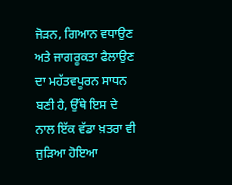ਜੋੜਨ, ਗਿਆਨ ਵਧਾਉਣ ਅਤੇ ਜਾਗਰੂਕਤਾ ਫੈਲਾਉਣ ਦਾ ਮਹੱਤਵਪੂਰਨ ਸਾਧਨ ਬਣੀ ਹੈ, ਉੱਥੇ ਇਸ ਦੇ ਨਾਲ ਇੱਕ ਵੱਡਾ ਖ਼ਤਰਾ ਵੀ ਜੁੜਿਆ ਹੋਇਆ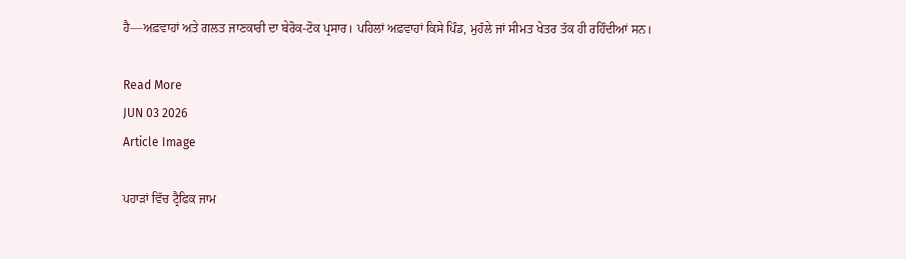ਹੈ—ਅਫ਼ਵਾਹਾਂ ਅਤੇ ਗਲਤ ਜਾਣਕਾਰੀ ਦਾ ਬੇਰੋਕ-ਟੋਕ ਪ੍ਰਸਾਰ। ਪਹਿਲਾਂ ਅਫ਼ਵਾਹਾਂ ਕਿਸੇ ਪਿੰਡ, ਮੁਹੱਲੇ ਜਾਂ ਸੀਮਤ ਖੇਤਰ ਤੱਕ ਹੀ ਰਹਿੰਦੀਆਂ ਸਨ।

Read More
JUN 03 2026
Article Image

ਪਹਾੜਾਂ ਵਿੱਚ ਟ੍ਰੈਫਿਕ ਜਾਮ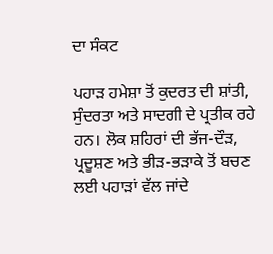ਦਾ ਸੰਕਟ

ਪਹਾੜ ਹਮੇਸ਼ਾ ਤੋਂ ਕੁਦਰਤ ਦੀ ਸ਼ਾਂਤੀ, ਸੁੰਦਰਤਾ ਅਤੇ ਸਾਦਗੀ ਦੇ ਪ੍ਰਤੀਕ ਰਹੇ ਹਨ। ਲੋਕ ਸ਼ਹਿਰਾਂ ਦੀ ਭੱਜ-ਦੌੜ, ਪ੍ਰਦੂਸ਼ਣ ਅਤੇ ਭੀੜ-ਭੜਾਕੇ ਤੋਂ ਬਚਣ ਲਈ ਪਹਾੜਾਂ ਵੱਲ ਜਾਂਦੇ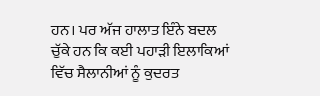ਹਨ। ਪਰ ਅੱਜ ਹਾਲਾਤ ਇੰਨੇ ਬਦਲ ਚੁੱਕੇ ਹਨ ਕਿ ਕਈ ਪਹਾੜੀ ਇਲਾਕਿਆਂ ਵਿੱਚ ਸੈਲਾਨੀਆਂ ਨੂੰ ਕੁਦਰਤ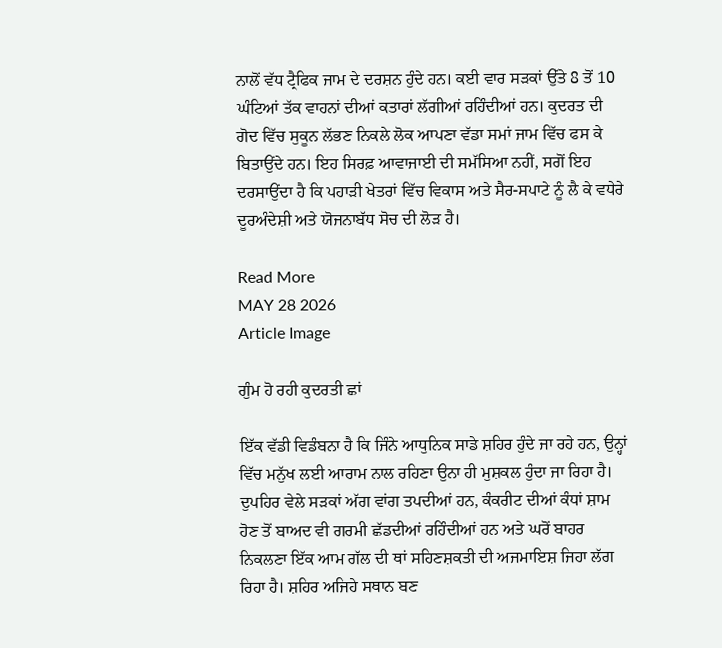ਨਾਲੋਂ ਵੱਧ ਟ੍ਰੈਫਿਕ ਜਾਮ ਦੇ ਦਰਸ਼ਨ ਹੁੰਦੇ ਹਨ। ਕਈ ਵਾਰ ਸੜਕਾਂ ਉੱਤੇ 8 ਤੋਂ 10 ਘੰਟਿਆਂ ਤੱਕ ਵਾਹਨਾਂ ਦੀਆਂ ਕਤਾਰਾਂ ਲੱਗੀਆਂ ਰਹਿੰਦੀਆਂ ਹਨ। ਕੁਦਰਤ ਦੀ ਗੋਦ ਵਿੱਚ ਸੁਕੂਨ ਲੱਭਣ ਨਿਕਲੇ ਲੋਕ ਆਪਣਾ ਵੱਡਾ ਸਮਾਂ ਜਾਮ ਵਿੱਚ ਫਸ ਕੇ ਬਿਤਾਉਂਦੇ ਹਨ। ਇਹ ਸਿਰਫ਼ ਆਵਾਜਾਈ ਦੀ ਸਮੱਸਿਆ ਨਹੀਂ, ਸਗੋਂ ਇਹ ਦਰਸਾਉਂਦਾ ਹੈ ਕਿ ਪਹਾੜੀ ਖੇਤਰਾਂ ਵਿੱਚ ਵਿਕਾਸ ਅਤੇ ਸੈਰ-ਸਪਾਟੇ ਨੂੰ ਲੈ ਕੇ ਵਧੇਰੇ ਦੂਰਅੰਦੇਸ਼ੀ ਅਤੇ ਯੋਜਨਾਬੱਧ ਸੋਚ ਦੀ ਲੋੜ ਹੈ।

Read More
MAY 28 2026
Article Image

ਗੁੰਮ ਹੋ ਰਹੀ ਕੁਦਰਤੀ ਛਾਂ

ਇੱਕ ਵੱਡੀ ਵਿਡੰਬਨਾ ਹੈ ਕਿ ਜਿੰਨੇ ਆਧੁਨਿਕ ਸਾਡੇ ਸ਼ਹਿਰ ਹੁੰਦੇ ਜਾ ਰਹੇ ਹਨ, ਉਨ੍ਹਾਂ ਵਿੱਚ ਮਨੁੱਖ ਲਈ ਆਰਾਮ ਨਾਲ ਰਹਿਣਾ ਉਨਾ ਹੀ ਮੁਸ਼ਕਲ ਹੁੰਦਾ ਜਾ ਰਿਹਾ ਹੈ। ਦੁਪਹਿਰ ਵੇਲੇ ਸੜਕਾਂ ਅੱਗ ਵਾਂਗ ਤਪਦੀਆਂ ਹਨ, ਕੰਕਰੀਟ ਦੀਆਂ ਕੰਧਾਂ ਸ਼ਾਮ ਹੋਣ ਤੋਂ ਬਾਅਦ ਵੀ ਗਰਮੀ ਛੱਡਦੀਆਂ ਰਹਿੰਦੀਆਂ ਹਨ ਅਤੇ ਘਰੋਂ ਬਾਹਰ ਨਿਕਲਣਾ ਇੱਕ ਆਮ ਗੱਲ ਦੀ ਥਾਂ ਸਹਿਣਸ਼ਕਤੀ ਦੀ ਅਜਮਾਇਸ਼ ਜਿਹਾ ਲੱਗ ਰਿਹਾ ਹੈ। ਸ਼ਹਿਰ ਅਜਿਹੇ ਸਥਾਨ ਬਣ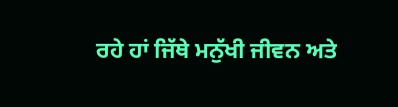ਰਹੇ ਹਾਂ ਜਿੱਥੇ ਮਨੁੱਖੀ ਜੀਵਨ ਅਤੇ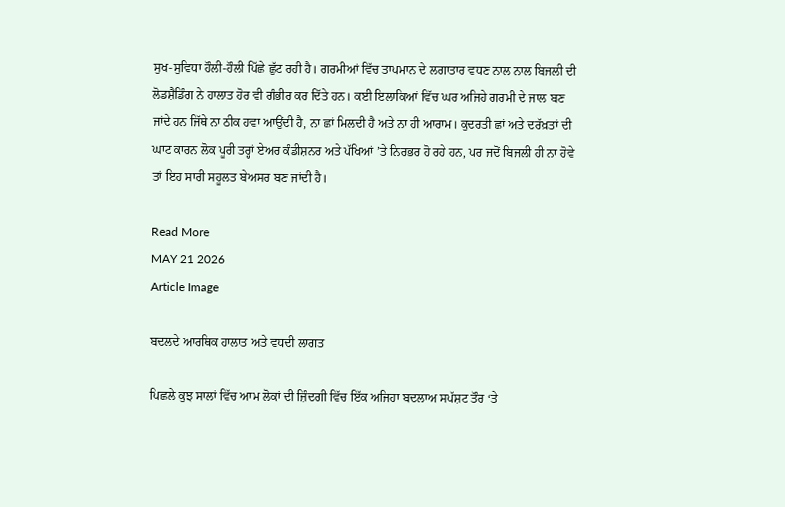ਸੁਖ-ਸੁਵਿਧਾ ਹੌਲੀ-ਹੌਲੀ ਪਿੱਛੇ ਛੁੱਟ ਰਹੀ ਹੈ। ਗਰਮੀਆਂ ਵਿੱਚ ਤਾਪਮਾਨ ਦੇ ਲਗਾਤਾਰ ਵਧਣ ਨਾਲ ਨਾਲ ਬਿਜਲੀ ਦੀ ਲੋਡਸ਼ੈਡਿੰਗ ਨੇ ਹਾਲਾਤ ਹੋਰ ਵੀ ਗੰਭੀਰ ਕਰ ਦਿੱਤੇ ਹਨ। ਕਈ ਇਲਾਕਿਆਂ ਵਿੱਚ ਘਰ ਅਜਿਹੇ ਗਰਮੀ ਦੇ ਜਾਲ ਬਣ ਜਾਂਦੇ ਹਨ ਜਿੱਥੇ ਨਾ ਠੀਕ ਹਵਾ ਆਉਂਦੀ ਹੈ, ਨਾ ਛਾਂ ਮਿਲਦੀ ਹੈ ਅਤੇ ਨਾ ਹੀ ਆਰਾਮ। ਕੁਦਰਤੀ ਛਾਂ ਅਤੇ ਦਰੱਖ਼ਤਾਂ ਦੀ ਘਾਟ ਕਾਰਨ ਲੋਕ ਪੂਰੀ ਤਰ੍ਹਾਂ ਏਅਰ ਕੰਡੀਸ਼ਨਰ ਅਤੇ ਪੱਖਿਆਂ ’ਤੇ ਨਿਰਭਰ ਹੋ ਰਹੇ ਹਨ, ਪਰ ਜਦੋਂ ਬਿਜਲੀ ਹੀ ਨਾ ਹੋਵੇ ਤਾਂ ਇਹ ਸਾਰੀ ਸਹੂਲਤ ਬੇਅਸਰ ਬਣ ਜਾਂਦੀ ਹੈ।

Read More
MAY 21 2026
Article Image

ਬਦਲਦੇ ਆਰਥਿਕ ਹਾਲਾਤ ਅਤੇ ਵਧਦੀ ਲਾਗਤ

ਪਿਛਲੇ ਕੁਝ ਸਾਲਾਂ ਵਿੱਚ ਆਮ ਲੋਕਾਂ ਦੀ ਜ਼ਿੰਦਗੀ ਵਿੱਚ ਇੱਕ ਅਜਿਹਾ ਬਦਲਾਅ ਸਪੱਸ਼ਟ ਤੌਰ ‘ਤੇ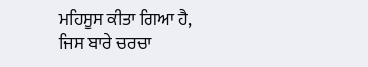ਮਹਿਸੂਸ ਕੀਤਾ ਗਿਆ ਹੈ, ਜਿਸ ਬਾਰੇ ਚਰਚਾ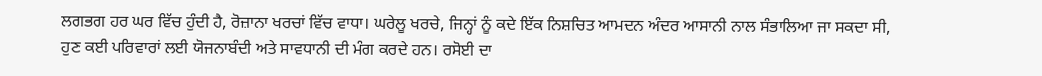ਲਗਭਗ ਹਰ ਘਰ ਵਿੱਚ ਹੁੰਦੀ ਹੈ, ਰੋਜ਼ਾਨਾ ਖਰਚਾਂ ਵਿੱਚ ਵਾਧਾ। ਘਰੇਲੂ ਖਰਚੇ, ਜਿਨ੍ਹਾਂ ਨੂੰ ਕਦੇ ਇੱਕ ਨਿਸ਼ਚਿਤ ਆਮਦਨ ਅੰਦਰ ਆਸਾਨੀ ਨਾਲ ਸੰਭਾਲਿਆ ਜਾ ਸਕਦਾ ਸੀ, ਹੁਣ ਕਈ ਪਰਿਵਾਰਾਂ ਲਈ ਯੋਜਨਾਬੰਦੀ ਅਤੇ ਸਾਵਧਾਨੀ ਦੀ ਮੰਗ ਕਰਦੇ ਹਨ। ਰਸੋਈ ਦਾ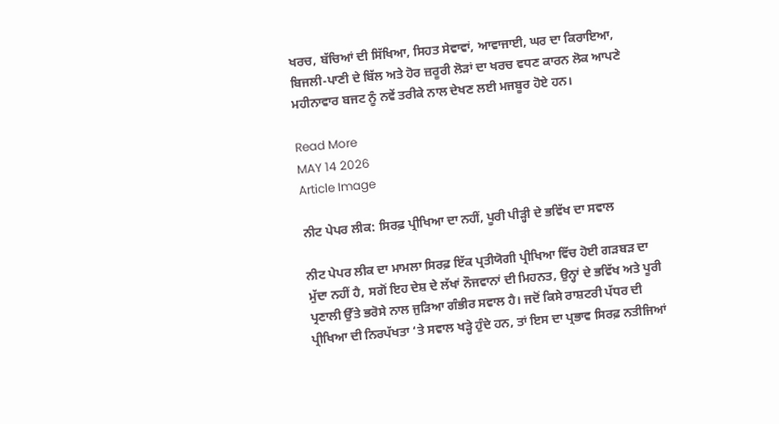ਖਰਚ, ਬੱਚਿਆਂ ਦੀ ਸਿੱਖਿਆ, ਸਿਹਤ ਸੇਵਾਵਾਂ, ਆਵਾਜਾਈ, ਘਰ ਦਾ ਕਿਰਾਇਆ, ਬਿਜਲੀ-ਪਾਣੀ ਦੇ ਬਿੱਲ ਅਤੇ ਹੋਰ ਜ਼ਰੂਰੀ ਲੋੜਾਂ ਦਾ ਖਰਚ ਵਧਣ ਕਾਰਨ ਲੋਕ ਆਪਣੇ ਮਹੀਨਾਵਾਰ ਬਜਟ ਨੂੰ ਨਵੇਂ ਤਰੀਕੇ ਨਾਲ ਦੇਖਣ ਲਈ ਮਜਬੂਰ ਹੋਏ ਹਨ।

Read More
MAY 14 2026
Article Image

ਨੀਟ ਪੇਪਰ ਲੀਕ: ਸਿਰਫ਼ ਪ੍ਰੀਖਿਆ ਦਾ ਨਹੀਂ, ਪੂਰੀ ਪੀੜ੍ਹੀ ਦੇ ਭਵਿੱਖ ਦਾ ਸਵਾਲ

ਨੀਟ ਪੇਪਰ ਲੀਕ ਦਾ ਮਾਮਲਾ ਸਿਰਫ਼ ਇੱਕ ਪ੍ਰਤੀਯੋਗੀ ਪ੍ਰੀਖਿਆ ਵਿੱਚ ਹੋਈ ਗੜਬੜ ਦਾ ਮੁੱਦਾ ਨਹੀਂ ਹੈ, ਸਗੋਂ ਇਹ ਦੇਸ਼ ਦੇ ਲੱਖਾਂ ਨੌਜਵਾਨਾਂ ਦੀ ਮਿਹਨਤ, ਉਨ੍ਹਾਂ ਦੇ ਭਵਿੱਖ ਅਤੇ ਪੂਰੀ ਪ੍ਰਣਾਲੀ ਉੱਤੇ ਭਰੋਸੇ ਨਾਲ ਜੁੜਿਆ ਗੰਭੀਰ ਸਵਾਲ ਹੈ। ਜਦੋਂ ਕਿਸੇ ਰਾਸ਼ਟਰੀ ਪੱਧਰ ਦੀ ਪ੍ਰੀਖਿਆ ਦੀ ਨਿਰਪੱਖਤਾ ‘ਤੇ ਸਵਾਲ ਖੜ੍ਹੇ ਹੁੰਦੇ ਹਨ, ਤਾਂ ਇਸ ਦਾ ਪ੍ਰਭਾਵ ਸਿਰਫ਼ ਨਤੀਜਿਆਂ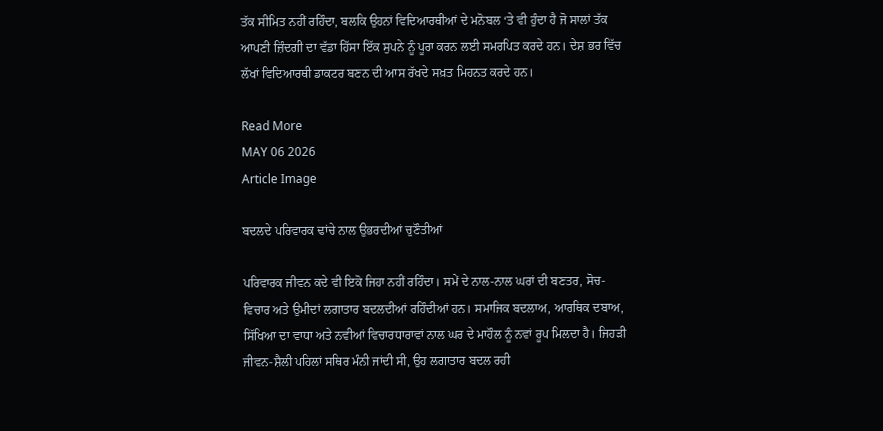ਤੱਕ ਸੀਮਿਤ ਨਹੀਂ ਰਹਿੰਦਾ, ਬਲਕਿ ਉਹਨਾਂ ਵਿਦਿਆਰਥੀਆਂ ਦੇ ਮਨੋਬਲ ‘ਤੇ ਵੀ ਹੁੰਦਾ ਹੈ ਜੋ ਸਾਲਾਂ ਤੱਕ ਆਪਣੀ ਜ਼ਿੰਦਗੀ ਦਾ ਵੱਡਾ ਹਿੱਸਾ ਇੱਕ ਸੁਪਨੇ ਨੂੰ ਪੂਰਾ ਕਰਨ ਲਈ ਸਮਰਪਿਤ ਕਰਦੇ ਹਨ। ਦੇਸ਼ ਭਰ ਵਿੱਚ ਲੱਖਾਂ ਵਿਦਿਆਰਥੀ ਡਾਕਟਰ ਬਣਨ ਦੀ ਆਸ ਰੱਖਦੇ ਸਖ਼ਤ ਮਿਹਨਤ ਕਰਦੇ ਹਨ।

Read More
MAY 06 2026
Article Image

ਬਦਲਦੇ ਪਰਿਵਾਰਕ ਢਾਂਚੇ ਨਾਲ ਉਭਰਦੀਆਂ ਚੁਣੌਤੀਆਂ

ਪਰਿਵਾਰਕ ਜੀਵਨ ਕਦੇ ਵੀ ਇਕੋ ਜਿਹਾ ਨਹੀਂ ਰਹਿੰਦਾ। ਸਮੇਂ ਦੇ ਨਾਲ-ਨਾਲ ਘਰਾਂ ਦੀ ਬਣਤਰ, ਸੋਚ-ਵਿਚਾਰ ਅਤੇ ਉਮੀਦਾਂ ਲਗਾਤਾਰ ਬਦਲਦੀਆਂ ਰਹਿੰਦੀਆਂ ਹਨ। ਸਮਾਜਿਕ ਬਦਲਾਅ, ਆਰਥਿਕ ਦਬਾਅ, ਸਿੱਖਿਆ ਦਾ ਵਾਧਾ ਅਤੇ ਨਵੀਆਂ ਵਿਚਾਰਧਾਰਾਵਾਂ ਨਾਲ ਘਰ ਦੇ ਮਾਹੌਲ ਨੂੰ ਨਵਾਂ ਰੂਪ ਮਿਲਦਾ ਹੈ। ਜਿਹੜੀ ਜੀਵਨ-ਸ਼ੈਲੀ ਪਹਿਲਾਂ ਸਥਿਰ ਮੰਨੀ ਜਾਂਦੀ ਸੀ, ਉਹ ਲਗਾਤਾਰ ਬਦਲ ਰਹੀ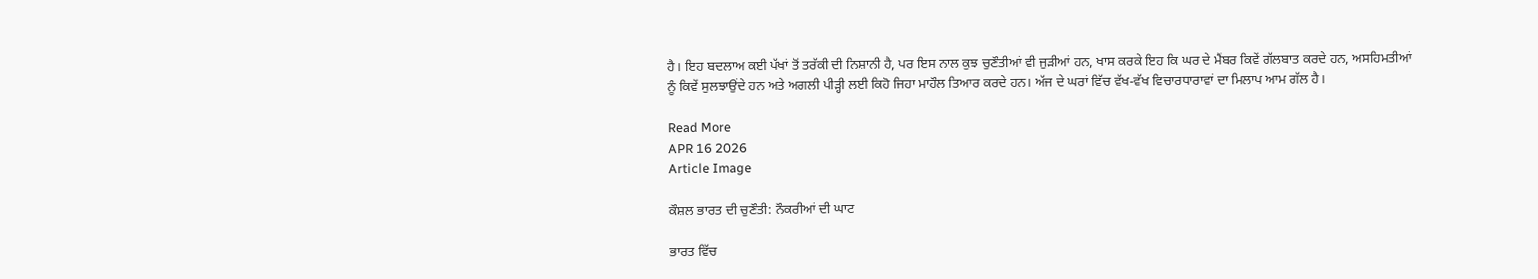ਹੈ। ਇਹ ਬਦਲਾਅ ਕਈ ਪੱਖਾਂ ਤੋਂ ਤਰੱਕੀ ਦੀ ਨਿਸ਼ਾਨੀ ਹੈ, ਪਰ ਇਸ ਨਾਲ ਕੁਝ ਚੁਣੌਤੀਆਂ ਵੀ ਜੁੜੀਆਂ ਹਨ, ਖਾਸ ਕਰਕੇ ਇਹ ਕਿ ਘਰ ਦੇ ਮੈਂਬਰ ਕਿਵੇਂ ਗੱਲਬਾਤ ਕਰਦੇ ਹਨ, ਅਸਹਿਮਤੀਆਂ ਨੂੰ ਕਿਵੇਂ ਸੁਲਝਾਉਂਦੇ ਹਨ ਅਤੇ ਅਗਲੀ ਪੀੜ੍ਹੀ ਲਈ ਕਿਹੋ ਜਿਹਾ ਮਾਹੌਲ ਤਿਆਰ ਕਰਦੇ ਹਨ। ਅੱਜ ਦੇ ਘਰਾਂ ਵਿੱਚ ਵੱਖ-ਵੱਖ ਵਿਚਾਰਧਾਰਾਵਾਂ ਦਾ ਮਿਲਾਪ ਆਮ ਗੱਲ ਹੈ।

Read More
APR 16 2026
Article Image

ਕੌਸ਼ਲ ਭਾਰਤ ਦੀ ਚੁਣੌਤੀ: ਨੌਕਰੀਆਂ ਦੀ ਘਾਟ

ਭਾਰਤ ਵਿੱਚ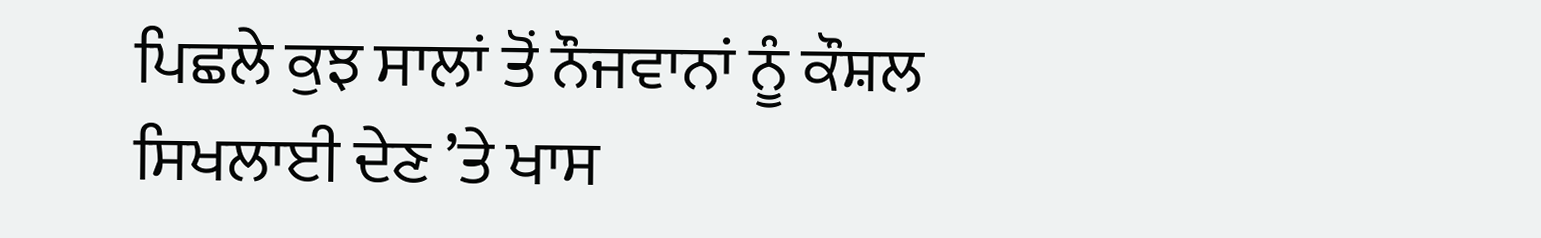ਪਿਛਲੇ ਕੁਝ ਸਾਲਾਂ ਤੋਂ ਨੌਜਵਾਨਾਂ ਨੂੰ ਕੌਸ਼ਲ ਸਿਖਲਾਈ ਦੇਣ ’ਤੇ ਖਾਸ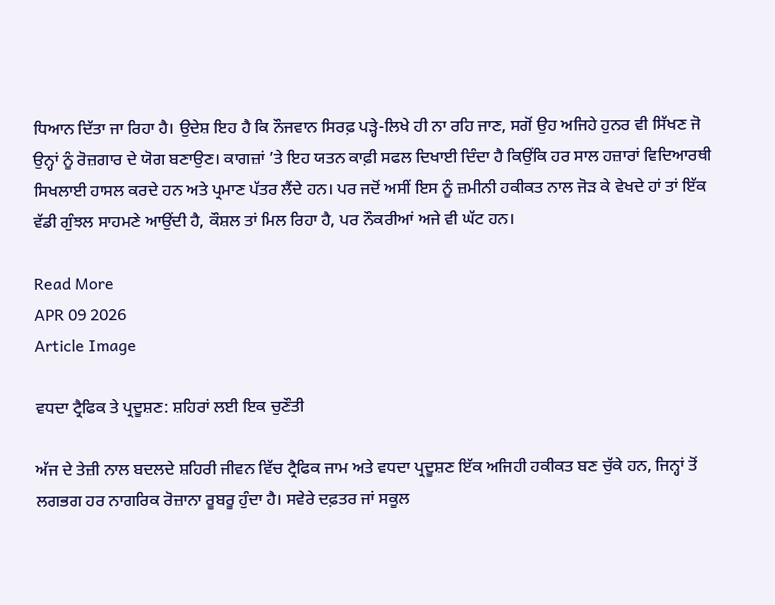ਧਿਆਨ ਦਿੱਤਾ ਜਾ ਰਿਹਾ ਹੈ। ਉਦੇਸ਼ ਇਹ ਹੈ ਕਿ ਨੌਜਵਾਨ ਸਿਰਫ਼ ਪੜ੍ਹੇ-ਲਿਖੇ ਹੀ ਨਾ ਰਹਿ ਜਾਣ, ਸਗੋਂ ਉਹ ਅਜਿਹੇ ਹੁਨਰ ਵੀ ਸਿੱਖਣ ਜੋ ਉਨ੍ਹਾਂ ਨੂੰ ਰੋਜ਼ਗਾਰ ਦੇ ਯੋਗ ਬਣਾਉਣ। ਕਾਗਜ਼ਾਂ ’ਤੇ ਇਹ ਯਤਨ ਕਾਫ਼ੀ ਸਫਲ ਦਿਖਾਈ ਦਿੰਦਾ ਹੈ ਕਿਉਂਕਿ ਹਰ ਸਾਲ ਹਜ਼ਾਰਾਂ ਵਿਦਿਆਰਥੀ ਸਿਖਲਾਈ ਹਾਸਲ ਕਰਦੇ ਹਨ ਅਤੇ ਪ੍ਰਮਾਣ ਪੱਤਰ ਲੈਂਦੇ ਹਨ। ਪਰ ਜਦੋਂ ਅਸੀਂ ਇਸ ਨੂੰ ਜ਼ਮੀਨੀ ਹਕੀਕਤ ਨਾਲ ਜੋੜ ਕੇ ਵੇਖਦੇ ਹਾਂ ਤਾਂ ਇੱਕ ਵੱਡੀ ਗੁੰਝਲ ਸਾਹਮਣੇ ਆਉਂਦੀ ਹੈ, ਕੌਸ਼ਲ ਤਾਂ ਮਿਲ ਰਿਹਾ ਹੈ, ਪਰ ਨੌਕਰੀਆਂ ਅਜੇ ਵੀ ਘੱਟ ਹਨ।

Read More
APR 09 2026
Article Image

ਵਧਦਾ ਟ੍ਰੈਫਿਕ ਤੇ ਪ੍ਰਦੂਸ਼ਣ: ਸ਼ਹਿਰਾਂ ਲਈ ਇਕ ਚੁਣੌਤੀ

ਅੱਜ ਦੇ ਤੇਜ਼ੀ ਨਾਲ ਬਦਲਦੇ ਸ਼ਹਿਰੀ ਜੀਵਨ ਵਿੱਚ ਟ੍ਰੈਫਿਕ ਜਾਮ ਅਤੇ ਵਧਦਾ ਪ੍ਰਦੂਸ਼ਣ ਇੱਕ ਅਜਿਹੀ ਹਕੀਕਤ ਬਣ ਚੁੱਕੇ ਹਨ, ਜਿਨ੍ਹਾਂ ਤੋਂ ਲਗਭਗ ਹਰ ਨਾਗਰਿਕ ਰੋਜ਼ਾਨਾ ਰੂਬਰੂ ਹੁੰਦਾ ਹੈ। ਸਵੇਰੇ ਦਫ਼ਤਰ ਜਾਂ ਸਕੂਲ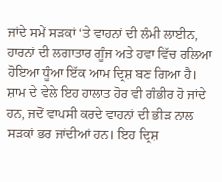ਜਾਂਦੇ ਸਮੇਂ ਸੜਕਾਂ ‘ਤੇ ਵਾਹਨਾਂ ਦੀ ਲੰਮੀ ਲਾਈਨ, ਹਾਰਨਾਂ ਦੀ ਲਗਾਤਾਰ ਗੂੰਜ ਅਤੇ ਹਵਾ ਵਿੱਚ ਰਲਿਆ ਹੋਇਆ ਧੂੰਆ ਇੱਕ ਆਮ ਦ੍ਰਿਸ਼ ਬਣ ਗਿਆ ਹੈ। ਸ਼ਾਮ ਦੇ ਵੇਲੇ ਇਹ ਹਾਲਾਤ ਹੋਰ ਵੀ ਗੰਭੀਰ ਹੋ ਜਾਂਦੇ ਹਨ, ਜਦੋਂ ਵਾਪਸੀ ਕਰਦੇ ਵਾਹਨਾਂ ਦੀ ਭੀੜ ਨਾਲ ਸੜਕਾਂ ਭਰ ਜਾਂਦੀਆਂ ਹਨ। ਇਹ ਦ੍ਰਿਸ਼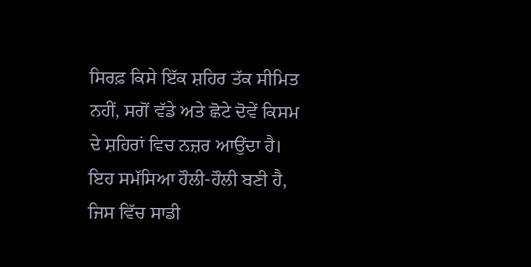ਸਿਰਫ਼ ਕਿਸੇ ਇੱਕ ਸ਼ਹਿਰ ਤੱਕ ਸੀਮਿਤ ਨਹੀਂ, ਸਗੋਂ ਵੱਡੇ ਅਤੇ ਛੋਟੇ ਦੋਵੇਂ ਕਿਸਮ ਦੇ ਸ਼ਹਿਰਾਂ ਵਿਚ ਨਜ਼ਰ ਆਉਂਦਾ ਹੈ। ਇਹ ਸਮੱਸਿਆ ਹੌਲੀ-ਹੌਲੀ ਬਣੀ ਹੈ, ਜਿਸ ਵਿੱਚ ਸਾਡੀ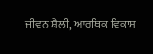ਜੀਵਨ ਸ਼ੈਲੀ, ਆਰਥਿਕ ਵਿਕਾਸ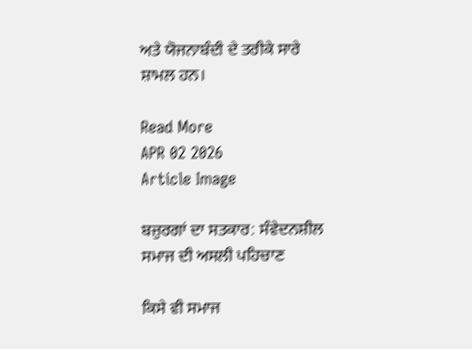ਅਤੇ ਯੋਜਨਾਬੰਦੀ ਦੇ ਤਰੀਕੇ ਸਾਰੇ ਸ਼ਾਮਲ ਹਨ।

Read More
APR 02 2026
Article Image

ਬਜ਼ੁਰਗਾਂ ਦਾ ਸਤਕਾਰ: ਸੰਵੇਦਨਸ਼ੀਲ ਸਮਾਜ ਦੀ ਅਸਲੀ ਪਹਿਚਾਣ

ਕਿਸੇ ਵੀ ਸਮਾਜ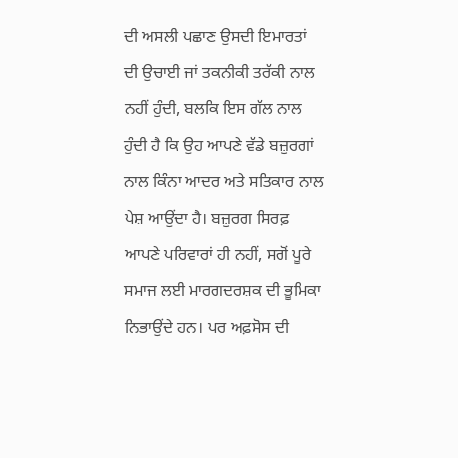ਦੀ ਅਸਲੀ ਪਛਾਣ ਉਸਦੀ ਇਮਾਰਤਾਂ ਦੀ ਉਚਾਈ ਜਾਂ ਤਕਨੀਕੀ ਤਰੱਕੀ ਨਾਲ ਨਹੀਂ ਹੁੰਦੀ, ਬਲਕਿ ਇਸ ਗੱਲ ਨਾਲ ਹੁੰਦੀ ਹੈ ਕਿ ਉਹ ਆਪਣੇ ਵੱਡੇ ਬਜ਼ੁਰਗਾਂ ਨਾਲ ਕਿੰਨਾ ਆਦਰ ਅਤੇ ਸਤਿਕਾਰ ਨਾਲ ਪੇਸ਼ ਆਉਂਦਾ ਹੈ। ਬਜ਼ੁਰਗ ਸਿਰਫ਼ ਆਪਣੇ ਪਰਿਵਾਰਾਂ ਹੀ ਨਹੀਂ, ਸਗੋਂ ਪੂਰੇ ਸਮਾਜ ਲਈ ਮਾਰਗਦਰਸ਼ਕ ਦੀ ਭੂਮਿਕਾ ਨਿਭਾਉਂਦੇ ਹਨ। ਪਰ ਅਫ਼ਸੋਸ ਦੀ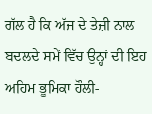ਗੱਲ ਹੈ ਕਿ ਅੱਜ ਦੇ ਤੇਜ਼ੀ ਨਾਲ ਬਦਲਦੇ ਸਮੇਂ ਵਿੱਚ ਉਨ੍ਹਾਂ ਦੀ ਇਹ ਅਹਿਮ ਭੂਮਿਕਾ ਹੌਲੀ-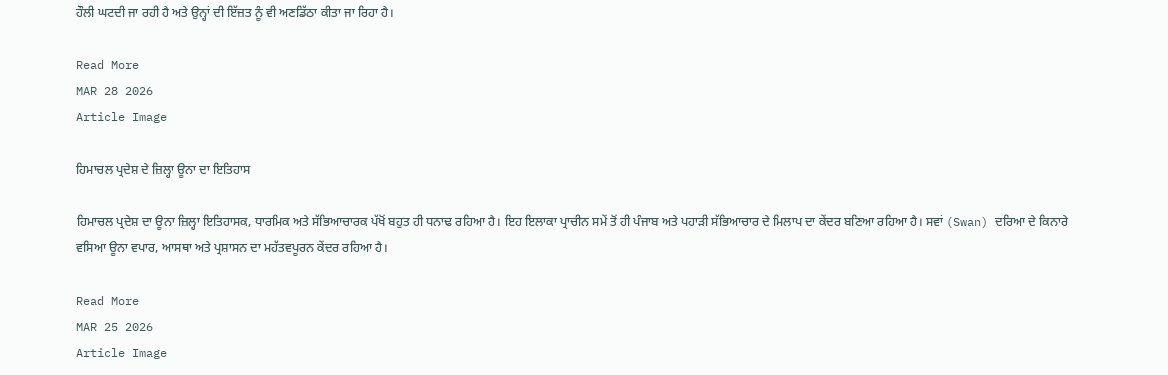ਹੌਲੀ ਘਟਦੀ ਜਾ ਰਹੀ ਹੈ ਅਤੇ ਉਨ੍ਹਾਂ ਦੀ ਇੱਜ਼ਤ ਨੂੰ ਵੀ ਅਣਡਿੱਠਾ ਕੀਤਾ ਜਾ ਰਿਹਾ ਹੈ।

Read More
MAR 28 2026
Article Image

ਹਿਮਾਚਲ ਪ੍ਰਦੇਸ਼ ਦੇ ਜ਼ਿਲ੍ਹਾ ਊਨਾ ਦਾ ਇਤਿਹਾਸ

ਹਿਮਾਚਲ ਪ੍ਰਦੇਸ਼ ਦਾ ਊਨਾ ਜ਼ਿਲ੍ਹਾ ਇਤਿਹਾਸਕ, ਧਾਰਮਿਕ ਅਤੇ ਸੱਭਿਆਚਾਰਕ ਪੱਖੋਂ ਬਹੁਤ ਹੀ ਧਨਾਢ ਰਹਿਆ ਹੈ। ਇਹ ਇਲਾਕਾ ਪ੍ਰਾਚੀਨ ਸਮੇਂ ਤੋਂ ਹੀ ਪੰਜਾਬ ਅਤੇ ਪਹਾੜੀ ਸੱਭਿਆਚਾਰ ਦੇ ਮਿਲਾਪ ਦਾ ਕੇਂਦਰ ਬਣਿਆ ਰਹਿਆ ਹੈ। ਸਵਾਂ (Swan) ਦਰਿਆ ਦੇ ਕਿਨਾਰੇ ਵਸਿਆ ਊਨਾ ਵਪਾਰ, ਆਸਥਾ ਅਤੇ ਪ੍ਰਸ਼ਾਸਨ ਦਾ ਮਹੱਤਵਪੂਰਨ ਕੇਂਦਰ ਰਹਿਆ ਹੈ।

Read More
MAR 25 2026
Article Image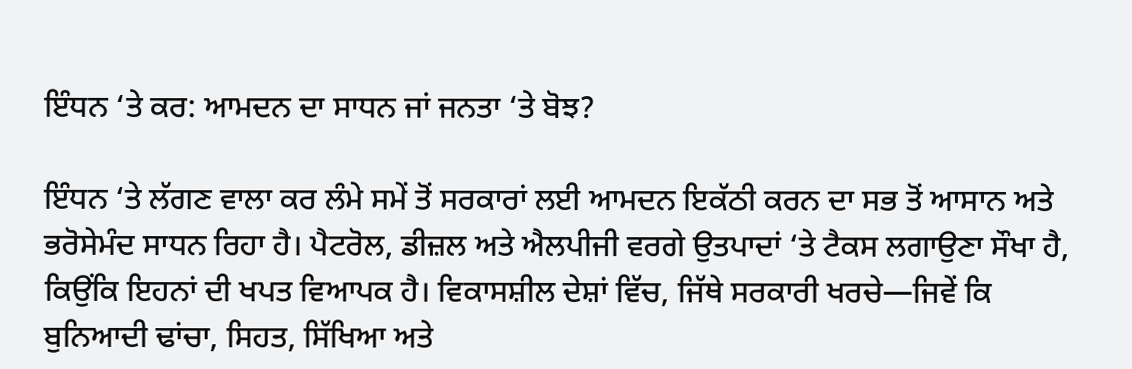ਇੰਧਨ ‘ਤੇ ਕਰ: ਆਮਦਨ ਦਾ ਸਾਧਨ ਜਾਂ ਜਨਤਾ ‘ਤੇ ਬੋਝ?

ਇੰਧਨ ‘ਤੇ ਲੱਗਣ ਵਾਲਾ ਕਰ ਲੰਮੇ ਸਮੇਂ ਤੋਂ ਸਰਕਾਰਾਂ ਲਈ ਆਮਦਨ ਇਕੱਠੀ ਕਰਨ ਦਾ ਸਭ ਤੋਂ ਆਸਾਨ ਅਤੇ ਭਰੋਸੇਮੰਦ ਸਾਧਨ ਰਿਹਾ ਹੈ। ਪੈਟਰੋਲ, ਡੀਜ਼ਲ ਅਤੇ ਐਲਪੀਜੀ ਵਰਗੇ ਉਤਪਾਦਾਂ ‘ਤੇ ਟੈਕਸ ਲਗਾਉਣਾ ਸੌਖਾ ਹੈ, ਕਿਉਂਕਿ ਇਹਨਾਂ ਦੀ ਖਪਤ ਵਿਆਪਕ ਹੈ। ਵਿਕਾਸਸ਼ੀਲ ਦੇਸ਼ਾਂ ਵਿੱਚ, ਜਿੱਥੇ ਸਰਕਾਰੀ ਖਰਚੇ—ਜਿਵੇਂ ਕਿ ਬੁਨਿਆਦੀ ਢਾਂਚਾ, ਸਿਹਤ, ਸਿੱਖਿਆ ਅਤੇ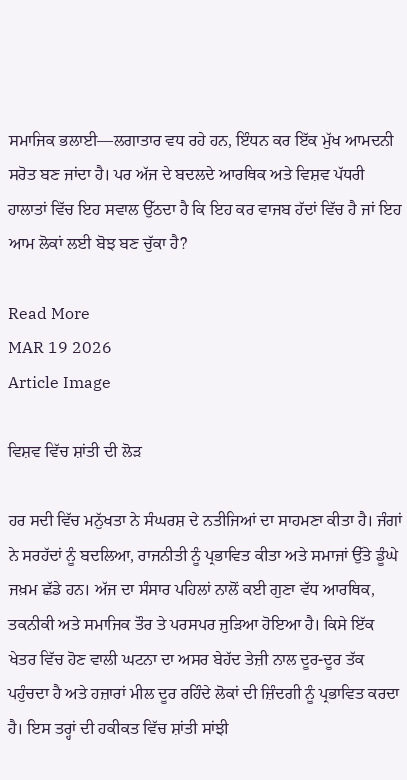ਸਮਾਜਿਕ ਭਲਾਈ—ਲਗਾਤਾਰ ਵਧ ਰਹੇ ਹਨ, ਇੰਧਨ ਕਰ ਇੱਕ ਮੁੱਖ ਆਮਦਨੀ ਸਰੋਤ ਬਣ ਜਾਂਦਾ ਹੈ। ਪਰ ਅੱਜ ਦੇ ਬਦਲਦੇ ਆਰਥਿਕ ਅਤੇ ਵਿਸ਼ਵ ਪੱਧਰੀ ਹਾਲਾਤਾਂ ਵਿੱਚ ਇਹ ਸਵਾਲ ਉੱਠਦਾ ਹੈ ਕਿ ਇਹ ਕਰ ਵਾਜਬ ਹੱਦਾਂ ਵਿੱਚ ਹੈ ਜਾਂ ਇਹ ਆਮ ਲੋਕਾਂ ਲਈ ਬੋਝ ਬਣ ਚੁੱਕਾ ਹੈ?

Read More
MAR 19 2026
Article Image

ਵਿਸ਼ਵ ਵਿੱਚ ਸ਼ਾਂਤੀ ਦੀ ਲੋੜ

ਹਰ ਸਦੀ ਵਿੱਚ ਮਨੁੱਖਤਾ ਨੇ ਸੰਘਰਸ਼ ਦੇ ਨਤੀਜਿਆਂ ਦਾ ਸਾਹਮਣਾ ਕੀਤਾ ਹੈ। ਜੰਗਾਂ ਨੇ ਸਰਹੱਦਾਂ ਨੂੰ ਬਦਲਿਆ, ਰਾਜਨੀਤੀ ਨੂੰ ਪ੍ਰਭਾਵਿਤ ਕੀਤਾ ਅਤੇ ਸਮਾਜਾਂ ਉੱਤੇ ਡੂੰਘੇ ਜਖ਼ਮ ਛੱਡੇ ਹਨ। ਅੱਜ ਦਾ ਸੰਸਾਰ ਪਹਿਲਾਂ ਨਾਲੋਂ ਕਈ ਗੁਣਾ ਵੱਧ ਆਰਥਿਕ, ਤਕਨੀਕੀ ਅਤੇ ਸਮਾਜਿਕ ਤੌਰ ਤੇ ਪਰਸਪਰ ਜੁੜਿਆ ਹੋਇਆ ਹੈ। ਕਿਸੇ ਇੱਕ ਖੇਤਰ ਵਿੱਚ ਹੋਣ ਵਾਲੀ ਘਟਨਾ ਦਾ ਅਸਰ ਬੇਹੱਦ ਤੇਜ਼ੀ ਨਾਲ ਦੂਰ-ਦੂਰ ਤੱਕ ਪਹੁੰਚਦਾ ਹੈ ਅਤੇ ਹਜ਼ਾਰਾਂ ਮੀਲ ਦੂਰ ਰਹਿੰਦੇ ਲੋਕਾਂ ਦੀ ਜ਼ਿੰਦਗੀ ਨੂੰ ਪ੍ਰਭਾਵਿਤ ਕਰਦਾ ਹੈ। ਇਸ ਤਰ੍ਹਾਂ ਦੀ ਹਕੀਕਤ ਵਿੱਚ ਸ਼ਾਂਤੀ ਸਾਂਝੀ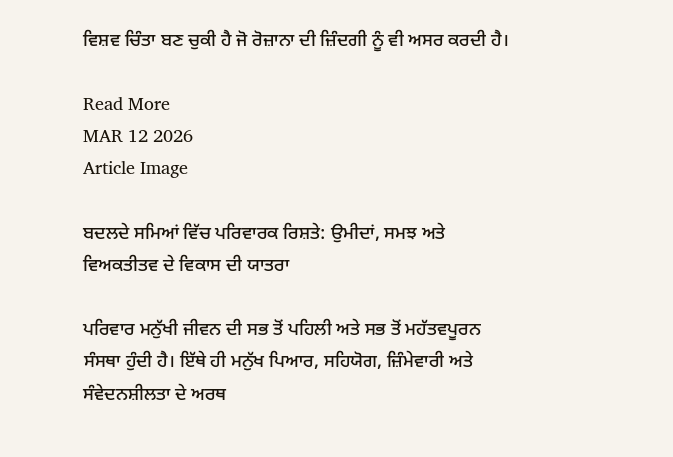ਵਿਸ਼ਵ ਚਿੰਤਾ ਬਣ ਚੁਕੀ ਹੈ ਜੋ ਰੋਜ਼ਾਨਾ ਦੀ ਜ਼ਿੰਦਗੀ ਨੂੰ ਵੀ ਅਸਰ ਕਰਦੀ ਹੈ।

Read More
MAR 12 2026
Article Image

ਬਦਲਦੇ ਸਮਿਆਂ ਵਿੱਚ ਪਰਿਵਾਰਕ ਰਿਸ਼ਤੇ: ਉਮੀਦਾਂ, ਸਮਝ ਅਤੇ ਵਿਅਕਤੀਤਵ ਦੇ ਵਿਕਾਸ ਦੀ ਯਾਤਰਾ

ਪਰਿਵਾਰ ਮਨੁੱਖੀ ਜੀਵਨ ਦੀ ਸਭ ਤੋਂ ਪਹਿਲੀ ਅਤੇ ਸਭ ਤੋਂ ਮਹੱਤਵਪੂਰਨ ਸੰਸਥਾ ਹੁੰਦੀ ਹੈ। ਇੱਥੇ ਹੀ ਮਨੁੱਖ ਪਿਆਰ, ਸਹਿਯੋਗ, ਜ਼ਿੰਮੇਵਾਰੀ ਅਤੇ ਸੰਵੇਦਨਸ਼ੀਲਤਾ ਦੇ ਅਰਥ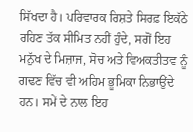ਸਿੱਖਦਾ ਹੈ। ਪਰਿਵਾਰਕ ਰਿਸ਼ਤੇ ਸਿਰਫ਼ ਇਕੱਠੇ ਰਹਿਣ ਤੱਕ ਸੀਮਿਤ ਨਹੀਂ ਹੁੰਦੇ, ਸਗੋਂ ਇਹ ਮਨੁੱਖ ਦੇ ਮਿਜ਼ਾਜ, ਸੋਚ ਅਤੇ ਵਿਅਕਤੀਤਵ ਨੂੰ ਗਢਣ ਵਿੱਚ ਵੀ ਅਹਿਮ ਭੂਮਿਕਾ ਨਿਭਾਉਂਦੇ ਹਨ। ਸਮੇਂ ਦੇ ਨਾਲ ਇਹ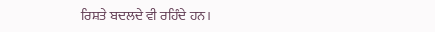ਰਿਸ਼ਤੇ ਬਦਲਦੇ ਵੀ ਰਹਿੰਦੇ ਹਨ।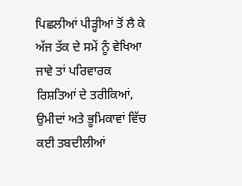ਪਿਛਲੀਆਂ ਪੀੜ੍ਹੀਆਂ ਤੋਂ ਲੈ ਕੇ ਅੱਜ ਤੱਕ ਦੇ ਸਮੇਂ ਨੂੰ ਵੇਖਿਆ ਜਾਵੇ ਤਾਂ ਪਰਿਵਾਰਕ ਰਿਸ਼ਤਿਆਂ ਦੇ ਤਰੀਕਿਆਂ, ਉਮੀਦਾਂ ਅਤੇ ਭੂਮਿਕਾਵਾਂ ਵਿੱਚ ਕਈ ਤਬਦੀਲੀਆਂ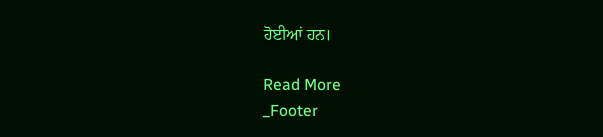ਹੋਈਆਂ ਹਨ।

Read More
_Footer